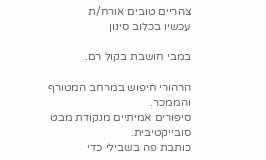צהריים טובים אורח/ת
עכשיו בכלוב סינון

במבי חושבת בקול רם.

הרהורי חיפוש במרחב המטורף והממכר.
סיפורים אמיתיים מנקודת מבט סובייקטיבית.
כותבת פה בשבילי כדי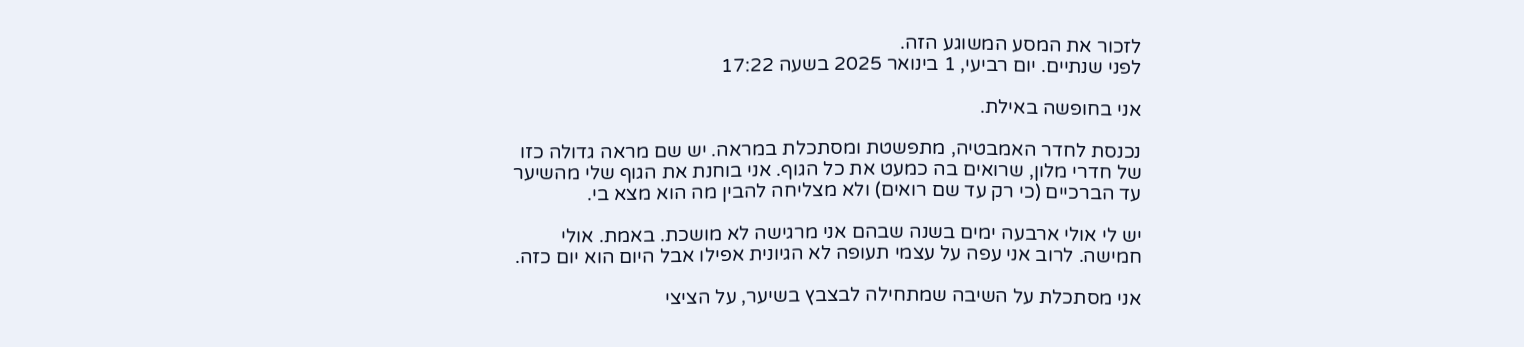לזכור את המסע המשוגע הזה.
לפני שנתיים. יום רביעי, 1 בינואר 2025 בשעה 17:22

אני בחופשה באילת.

נכנסת לחדר האמבטיה, מתפשטת ומסתכלת במראה. יש שם מראה גדולה כזו של חדרי מלון, שרואים בה כמעט את כל הגוף. אני בוחנת את הגוף שלי מהשיער עד הברכיים (כי רק עד שם רואים) ולא מצליחה להבין מה הוא מצא בי.

יש לי אולי ארבעה ימים בשנה שבהם אני מרגישה לא מושכת. באמת. אולי חמישה. לרוב אני עפה על עצמי תעופה לא הגיונית אפילו אבל היום הוא יום כזה.

אני מסתכלת על השיבה שמתחילה לבצבץ בשיער, על הציצי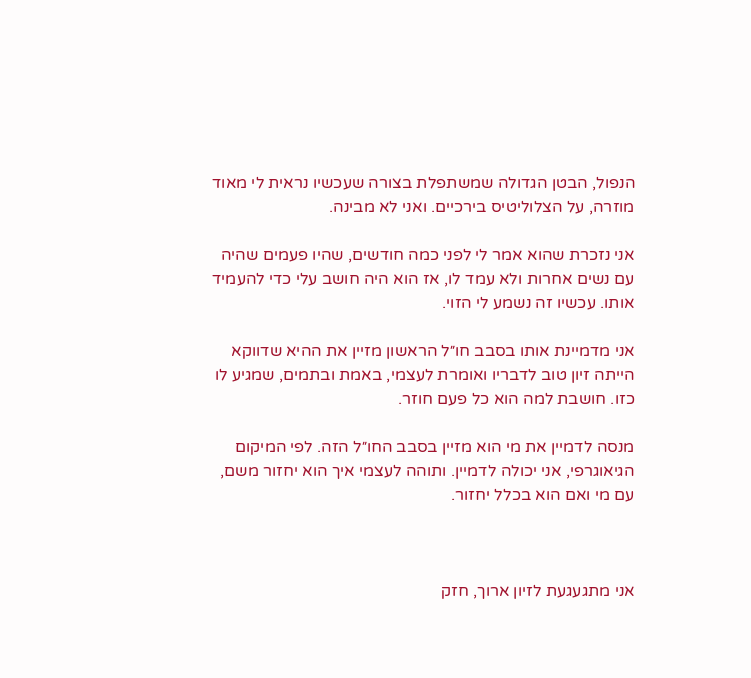הנפול, הבטן הגדולה שמשתפלת בצורה שעכשיו נראית לי מאוד מוזרה, על הצלוליטיס בירכיים. ואני לא מבינה.

אני נזכרת שהוא אמר לי לפני כמה חודשים, שהיו פעמים שהיה עם נשים אחרות ולא עמד לו, אז הוא היה חושב עלי כדי להעמיד אותו. עכשיו זה נשמע לי הזוי.

אני מדמיינת אותו בסבב חו״ל הראשון מזיין את ההיא שדווקא הייתה זיון טוב לדבריו ואומרת לעצמי, באמת ובתמים, שמגיע לו כזו. חושבת למה הוא כל פעם חוזר.

מנסה לדמיין את מי הוא מזיין בסבב החו״ל הזה. לפי המיקום הגיאוגרפי, אני יכולה לדמיין. ותוהה לעצמי איך הוא יחזור משם, עם מי ואם הוא בכלל יחזור.



אני מתגעגעת לזיון ארוך, חזק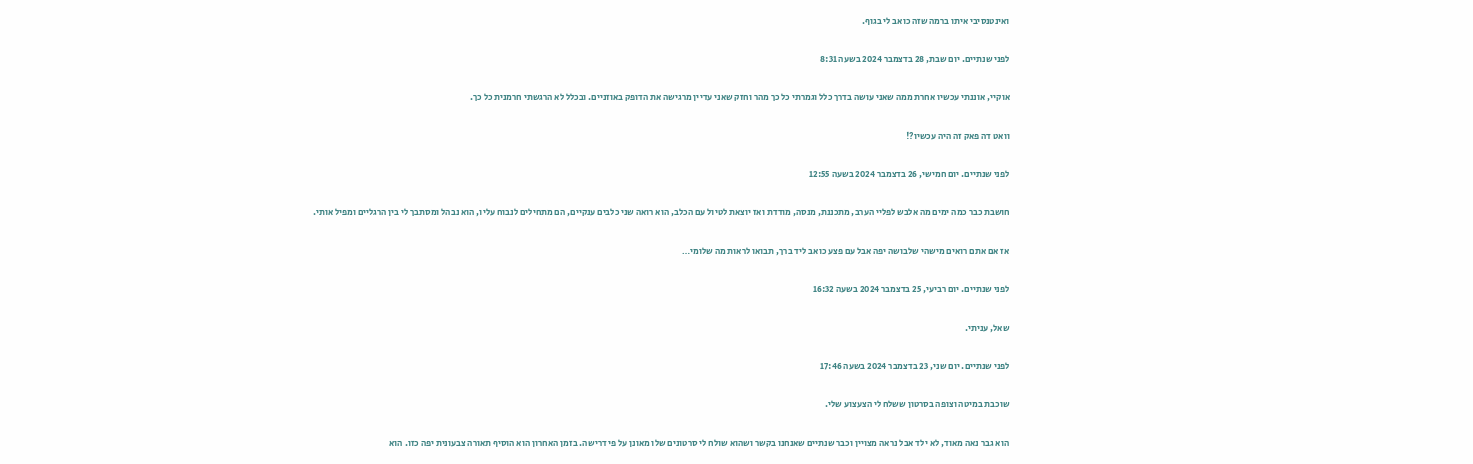ואינטנסיבי איתו ברמה שזה כואב לי בגוף.

לפני שנתיים. יום שבת, 28 בדצמבר 2024 בשעה 8:31

אוקיי, אוננתי עכשיו אחרת ממה שאני עושה בדרך כלל וגמרתי כל כך מהר וחזק שאני עדיין מרגישה את הדופק באוזניים. ובכלל לא הרגשתי חרמנית כל כך.

וואט דה פאק זה היה עכשיו?!

לפני שנתיים. יום חמישי, 26 בדצמבר 2024 בשעה 12:55

חושבת כבר כמה ימים מה אלבש לפליי הערב, מתכננת, מנסה, מודדת ואז יוצאת לטיול עם הכלב, הוא רואה שני כלבים ענקיים, הם מתחילים לנבוח עליו, הוא נבהל ומסתבך לי בין הרגליים ומפיל אותי.

אז אם אתם רואים מישהי שלבושה יפה אבל עם פצע כואב ליד ברך, תבואו לראות מה שלומי…

לפני שנתיים. יום רביעי, 25 בדצמבר 2024 בשעה 16:32

שאל, עניתי.

לפני שנתיים. יום שני, 23 בדצמבר 2024 בשעה 17:46

שוכבת במיטה וצופה בסרטון ששלח לי הצעצוע שלי.

הוא גבר נאה מאוד, לא ילד אבל נראה מצויין וכבר שנתיים שאנחנו בקשר ושהוא שולח לי סרטונים שלו מאונן על פי דרישה. בזמן האחרון הוא הוסיף תאורה צבעונית יפה כזו. הוא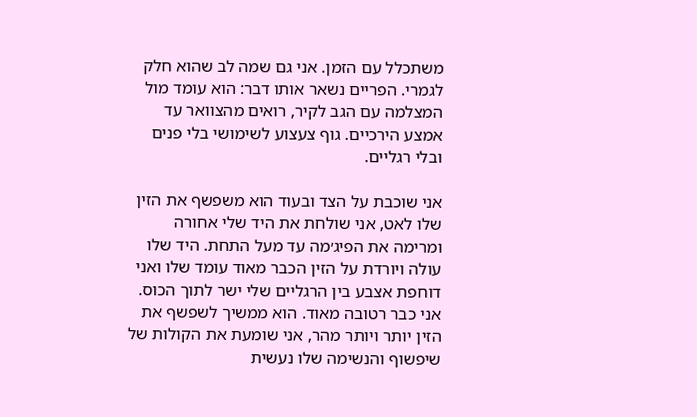משתכלל עם הזמן. אני גם שמה לב שהוא חלק לגמרי. הפריים נשאר אותו דבר: הוא עומד מול המצלמה עם הגב לקיר, רואים מהצוואר עד אמצע הירכיים. גוף צעצוע לשימושי בלי פנים ובלי רגליים.

אני שוכבת על הצד ובעוד הוא משפשף את הזין שלו לאט, אני שולחת את היד שלי אחורה ומרימה את הפיג׳מה עד מעל התחת. היד שלו עולה ויורדת על הזין הכבר מאוד עומד שלו ואני דוחפת אצבע בין הרגליים שלי ישר לתוך הכוס. אני כבר רטובה מאוד. הוא ממשיך לשפשף את הזין יותר ויותר מהר, אני שומעת את הקולות של שיפשוף והנשימה שלו נעשית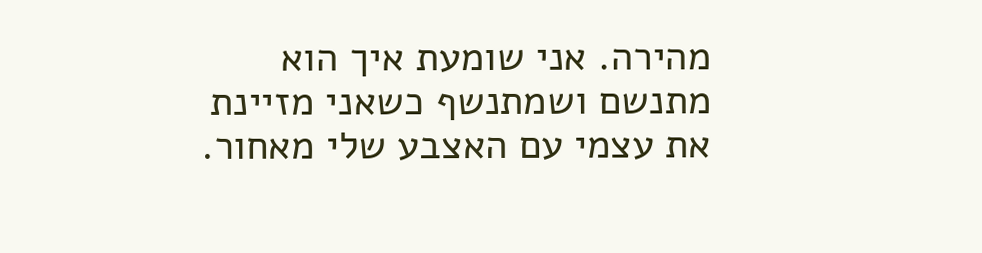מהירה. אני שומעת איך הוא מתנשם ושמתנשף כשאני מזיינת את עצמי עם האצבע שלי מאחור.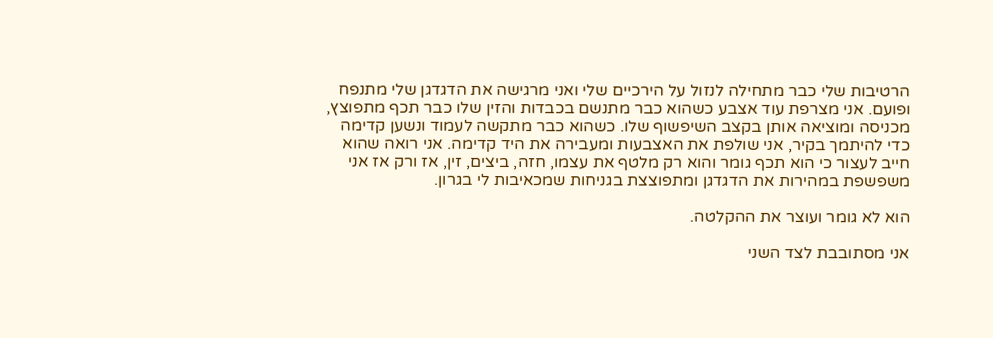הרטיבות שלי כבר מתחילה לנזול על הירכיים שלי ואני מרגישה את הדגדגן שלי מתנפח ופועם. אני מצרפת עוד אצבע כשהוא כבר מתנשם בכבדות והזין שלו כבר תכף מתפוצץ, מכניסה ומוציאה אותן בקצב השיפשוף שלו. כשהוא כבר מתקשה לעמוד ונשען קדימה כדי להיתמך בקיר, אני שולפת את האצבעות ומעבירה את היד קדימה. אני רואה שהוא חייב לעצור כי הוא תכף גומר והוא רק מלטף את עצמו, חזה, ביצים, זין, אז ורק אז אני משפשפת במהירות את הדגדגן ומתפוצצת בגניחות שמכאיבות לי בגרון.

הוא לא גומר ועוצר את ההקלטה.

אני מסתובבת לצד השני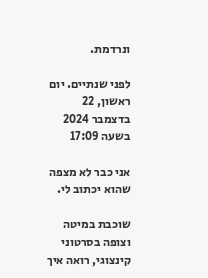ונרדמת.

לפני שנתיים. יום ראשון, 22 בדצמבר 2024 בשעה 17:09

אני כבר לא מצפה שהוא יכתוב לי.

שוכבת במיטה וצופה בסרטוני קינצוגי, רואה איך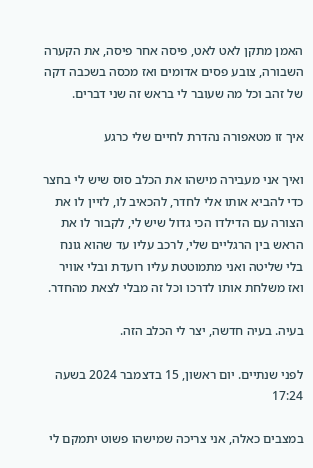האמן מתקן לאט לאט, פיסה אחר פיסה, את הקערה השבורה, צובע פסים אדומים ואז מכסה בשכבה דקה של זהב וכל מה שעובר לי בראש זה שני דברים.

איך זו מטאפורה נהדרת לחיים שלי כרגע

ואיך אני מעבירה מישהו את הכלב סוס שיש לי בחצר כדי להביא אותו אלי לחדר, להכאיב לו, לזיין לו את הצורה עם הדילדו הכי גדול שיש לי, לקבור לו את הראש בין הרגליים שלי, לרכב עליו עד שהוא גונח בלי שליטה ואני מתמוטטת עליו רועדת ובלי אוויר ואז משלחת אותו לדרכו וכל זה מבלי לצאת מהחדר.

בעיה. בעיה חדשה, יצר לי הכלב הזה.

לפני שנתיים. יום ראשון, 15 בדצמבר 2024 בשעה 17:24

במצבים כאלה, אני צריכה שמישהו פשוט יתמקם לי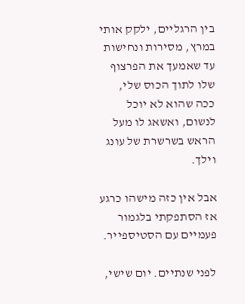בין הרגליים, ילקק אותי במרץ, מסירות ונחישות עד שאמעך את הפרצוף שלו לתוך הכוס שלי, ככה שהוא לא יוכל לנשום, ואשאג לו מעל הראש בשרשרת של עונג וילך.

אבל אין כזה מישהו כרגע אז הסתפקתי בלגמור פעמיים עם הסטיספייר.

לפני שנתיים. יום שישי,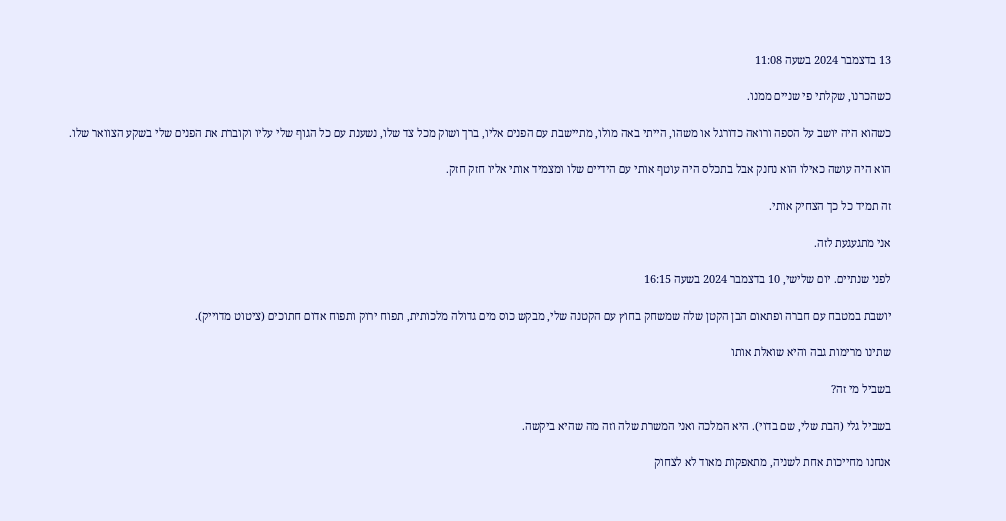13 בדצמבר 2024 בשעה 11:08

כשהכרנו, שקלתי פי שניים ממנו.

כשהוא היה יושב על הספה ורואה כדורגל או משהו, הייתי באה מולו, מתיישבת עם הפנים אליו, ברך ושוק מכל צד שלו, נשענת עם כל הגוף שלי עליו וקוברת את הפנים שלי בשקע הצוואר שלו.

הוא היה עושה כאילו הוא נחנק אבל בתכלס היה עוטף אותי עם הידיים שלו ומצמיד אותי אליו חזק חזק.

זה תמיד כל כך הצחיק אותי.

אני מתגעגעת לזה.

לפני שנתיים. יום שלישי, 10 בדצמבר 2024 בשעה 16:15

יושבת במטבח עם חברה ופתאום הבן הקטן שלה שמשחק בחוץ עם הקטנה שלי, מבקש כוס מים גדולה מלכותית, תפוח ירוק ותפוח אדום חתוכים (ציטוט מדוייק).

שתינו מרימות גבה והיא שואלת אותו

בשביל מי זה?

בשביל גלי (הבת שלי, שם בדוי). היא המלכה ואני המשרת שלה וזה מה שהיא ביקשה.

אנחנו מחייכות אחת לשניה, מתאפקות מאוד לא לצחוק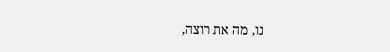נו, מה את רוצה,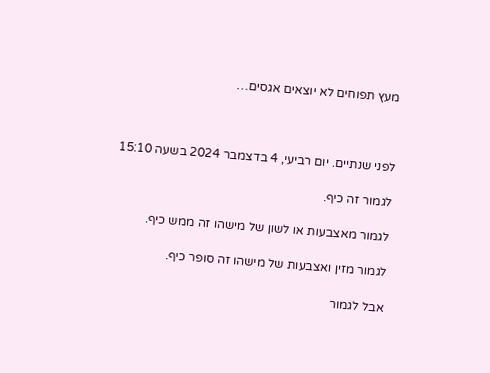מעץ תפוחים לא יוצאים אגסים…



לפני שנתיים. יום רביעי, 4 בדצמבר 2024 בשעה 15:10

לגמור זה כיף.

לגמור מאצבעות או לשון של מישהו זה ממש כיף.

לגמור מזין ואצבעות של מישהו זה סופר כיף.

אבל לגמור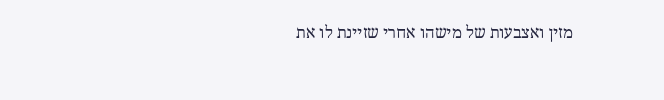מזין ואצבעות של מישהו אחרי שזיינת לו את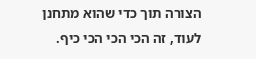הצורה תוך כדי שהוא מתחנן לעוד, זה הכי הכי הכי כיף.